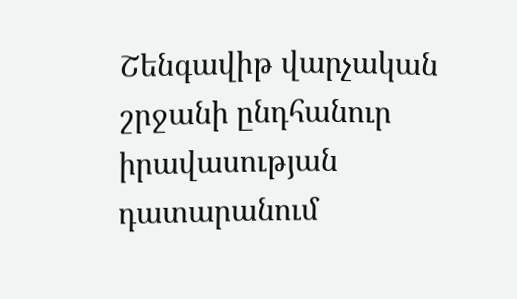Շենգավիթ վարչական շրջանի ընդհանուր իրավասության դատարանում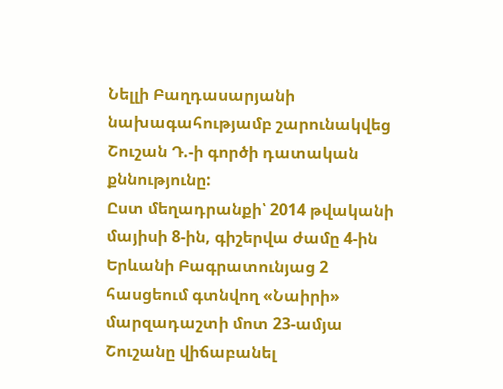Նելլի Բաղդասարյանի նախագահությամբ շարունակվեց Շուշան Դ.-ի գործի դատական քննությունը:
Ըստ մեղադրանքի՝ 2014 թվականի մայիսի 8-ին, գիշերվա ժամը 4-ին Երևանի Բագրատունյաց 2 հասցեում գտնվող «Նաիրի» մարզադաշտի մոտ 23-ամյա Շուշանը վիճաբանել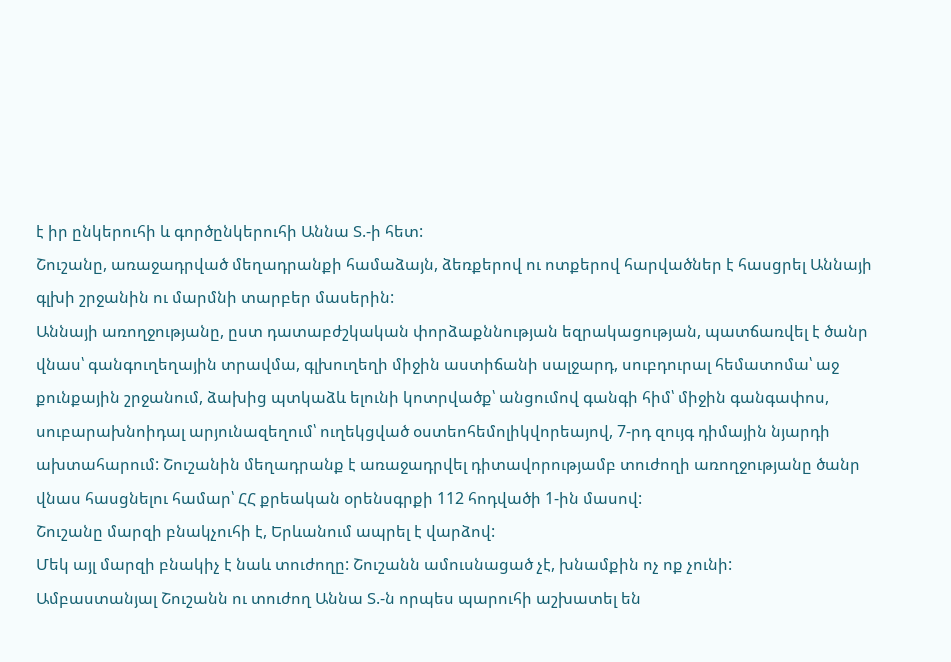է իր ընկերուհի և գործընկերուհի Աննա Տ.-ի հետ:
Շուշանը, առաջադրված մեղադրանքի համաձայն, ձեռքերով ու ոտքերով հարվածներ է հասցրել Աննայի գլխի շրջանին ու մարմնի տարբեր մասերին:
Աննայի առողջությանը, ըստ դատաբժշկական փորձաքննության եզրակացության, պատճառվել է ծանր վնաս՝ գանգուղեղային տրավմա, գլխուղեղի միջին աստիճանի սալջարդ, սուբդուրալ հեմատոմա՝ աջ քունքային շրջանում, ձախից պտկաձև ելունի կոտրվածք՝ անցումով գանգի հիմ՝ միջին գանգափոս, սուբարախնոիդալ արյունազեղում՝ ուղեկցված օստեոհեմոլիկվորեայով, 7-րդ զույգ դիմային նյարդի ախտահարում: Շուշանին մեղադրանք է առաջադրվել դիտավորությամբ տուժողի առողջությանը ծանր վնաս հասցնելու համար՝ ՀՀ քրեական օրենսգրքի 112 հոդվածի 1-ին մասով:
Շուշանը մարզի բնակչուհի է, Երևանում ապրել է վարձով:
Մեկ այլ մարզի բնակիչ է նաև տուժողը: Շուշանն ամուսնացած չէ, խնամքին ոչ ոք չունի:
Ամբաստանյալ Շուշանն ու տուժող Աննա Տ.-ն որպես պարուհի աշխատել են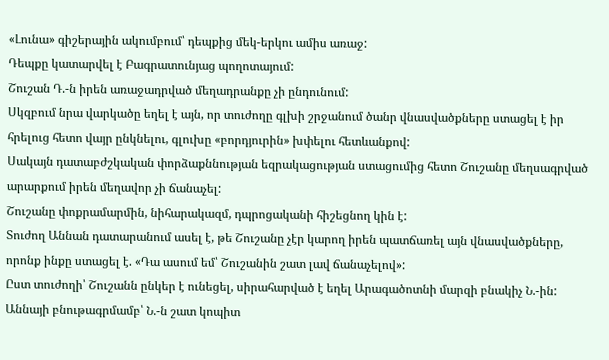«Լունա» գիշերային ակումբում՝ դեպքից մեկ-երկու ամիս առաջ:
Դեպքը կատարվել է Բագրատունյաց պողոտայում:
Շուշան Դ.-ն իրեն առաջադրված մեղադրանքը չի ընդունում:
Սկզբում նրա վարկածը եղել է այն, որ տուժողը գլխի շրջանում ծանր վնասվածքները ստացել է իր հրելուց հետո վայր ընկնելու, գլուխը «բորդյուրին» խփելու հետևանքով:
Սակայն դատաբժշկական փորձաքննության եզրակացության ստացումից հետո Շուշանը մեղսագրված արարքում իրեն մեղավոր չի ճանաչել:
Շուշանը փոքրամարմին, նիհարակազմ, դպրոցականի հիշեցնող կին է:
Տուժող Աննան դատարանում ասել է, թե Շուշանը չէր կարող իրեն պատճառել այն վնասվածքները, որոնք ինքը ստացել է. «Դա ասում եմ՝ Շուշանին շատ լավ ճանաչելով»:
Ըստ տուժողի՝ Շուշանն ընկեր է ունեցել, սիրահարված է եղել Արագածոտնի մարզի բնակիչ Ն.-ին:
Աննայի բնութագրմամբ՝ Ն.-ն շատ կոպիտ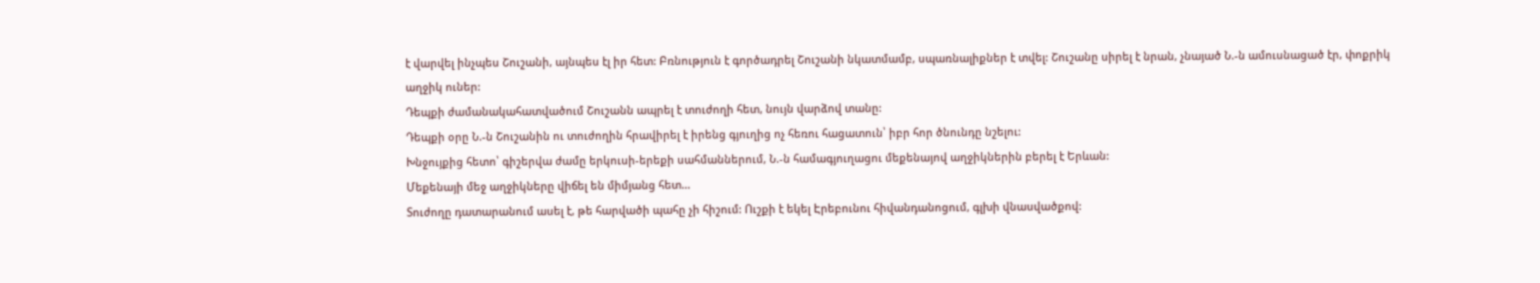է վարվել ինչպես Շուշանի, այնպես էլ իր հետ: Բռնություն է գործադրել Շուշանի նկատմամբ, սպառնալիքներ է տվել: Շուշանը սիրել է նրան, չնայած Ն.-ն ամուսնացած էր, փոքրիկ աղջիկ ուներ:
Դեպքի ժամանակահատվածում Շուշանն ապրել է տուժողի հետ, նույն վարձով տանը:
Դեպքի օրը Ն.-ն Շուշանին ու տուժողին հրավիրել է իրենց գյուղից ոչ հեռու հացատուն՝ իբր հոր ծնունդը նշելու:
Խնջույքից հետո՝ գիշերվա ժամը երկուսի-երեքի սահմաններում, Ն.-ն համագյուղացու մեքենայով աղջիկներին բերել է Երևան:
Մեքենայի մեջ աղջիկները վիճել են միմյանց հետ…
Տուժողը դատարանում ասել է, թե հարվածի պահը չի հիշում: Ուշքի է եկել Էրեբունու հիվանդանոցում, գլխի վնասվածքով: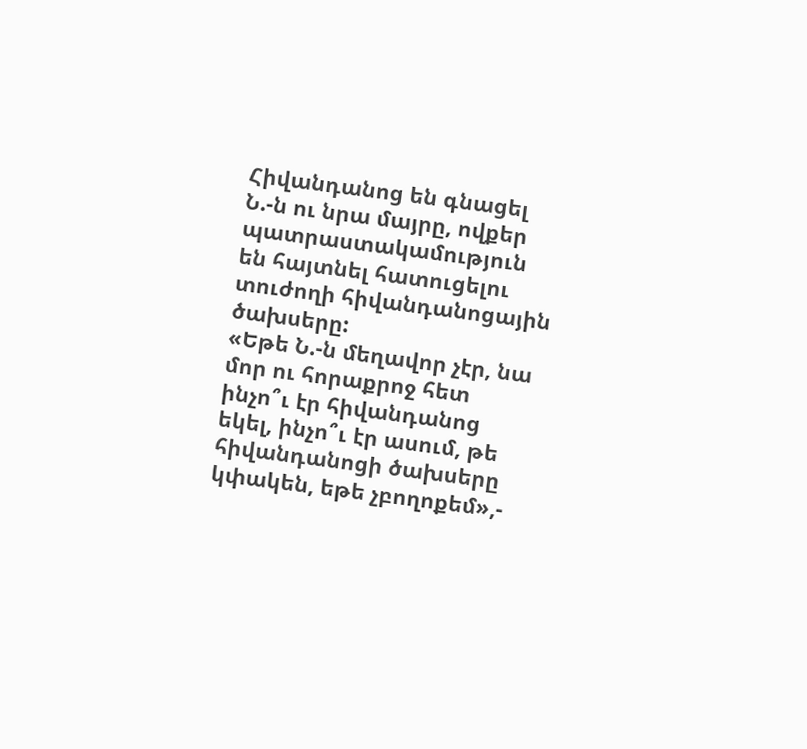Հիվանդանոց են գնացել Ն.-ն ու նրա մայրը, ովքեր պատրաստակամություն են հայտնել հատուցելու տուժողի հիվանդանոցային ծախսերը:
«Եթե Ն.-ն մեղավոր չէր, նա մոր ու հորաքրոջ հետ ինչո՞ւ էր հիվանդանոց եկել, ինչո՞ւ էր ասում, թե հիվանդանոցի ծախսերը կփակեն, եթե չբողոքեմ»,-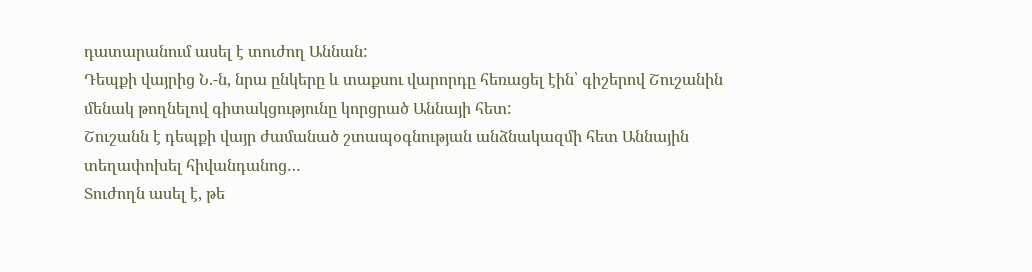դատարանում ասել է տուժող Աննան:
Դեպքի վայրից Ն.-ն, նրա ընկերը և տաքսու վարորդը հեռացել էին՝ գիշերով Շուշանին մենակ թողնելով գիտակցությունը կորցրած Աննայի հետ:
Շուշանն է դեպքի վայր ժամանած շտապօգնության անձնակազմի հետ Աննային տեղափոխել հիվանդանոց…
Տուժողն ասել է, թե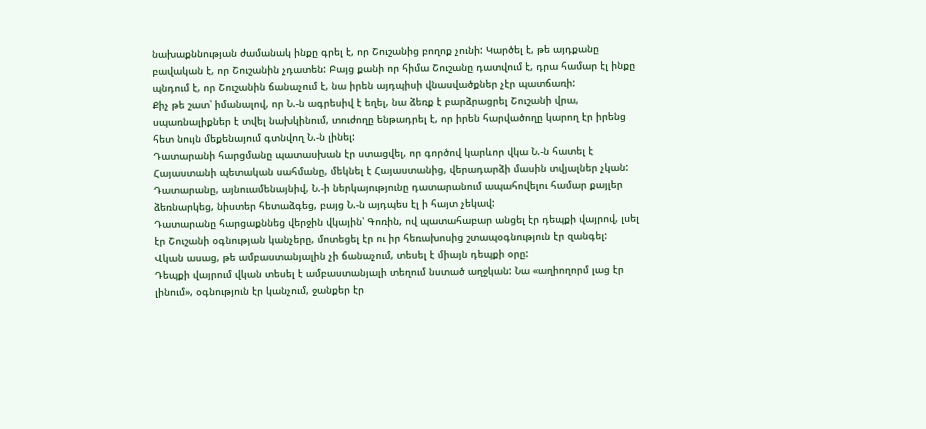նախաքննության ժամանակ ինքը գրել է, որ Շուշանից բողոք չունի: Կարծել է, թե այդքանը բավական է, որ Շուշանին չդատեն: Բայց քանի որ հիմա Շուշանը դատվում է, դրա համար էլ ինքը պնդում է, որ Շուշանին ճանաչում է, նա իրեն այդպիսի վնասվածքներ չէր պատճառի:
Քիչ թե շատ՝ իմանալով, որ Ն.-ն ագրեսիվ է եղել, նա ձեռք է բարձրացրել Շուշանի վրա, սպառնալիքներ է տվել նախկինում, տուժողը ենթադրել է, որ իրեն հարվածողը կարող էր իրենց հետ նույն մեքենայում գտնվող Ն.-ն լինել:
Դատարանի հարցմանը պատասխան էր ստացվել, որ գործով կարևոր վկա Ն.-ն հատել է Հայաստանի պետական սահմանը, մեկնել է Հայաստանից, վերադարձի մասին տվյալներ չկան:
Դատարանը, այնուամենայնիվ, Ն.-ի ներկայությունը դատարանում ապահովելու համար քայլեր ձեռնարկեց, նիստեր հետաձգեց, բայց Ն.-ն այդպես էլ ի հայտ չեկավ:
Դատարանը հարցաքննեց վերջին վկային՝ Գոռին, ով պատահաբար անցել էր դեպքի վայրով, լսել էր Շուշանի օգնության կանչերը, մոտեցել էր ու իր հեռախոսից շտապօգնություն էր զանգել:
Վկան ասաց, թե ամբաստանյալին չի ճանաչում, տեսել է միայն դեպքի օրը:
Դեպքի վայրում վկան տեսել է ամբաստանյալի տեղում նստած աղջկան: Նա «աղիողորմ լաց էր լինում», օգնություն էր կանչում, ջանքեր էր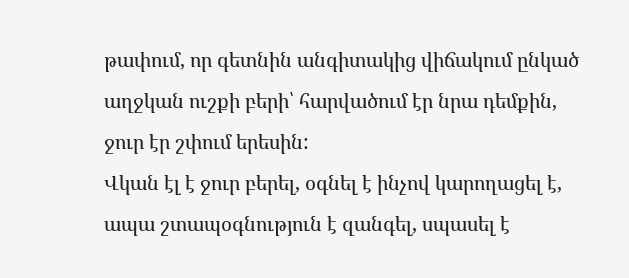թափում, որ գետնին անգիտակից վիճակում ընկած աղջկան ուշքի բերի՝ հարվածում էր նրա դեմքին, ջուր էր շփում երեսին:
Վկան էլ է ջուր բերել, օգնել է ինչով կարողացել է, ապա շտապօգնություն է զանգել, սպասել է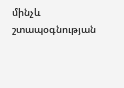մինչև շտապօգնության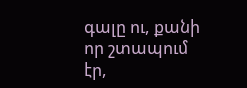գալը ու, քանի որ շտապում էր,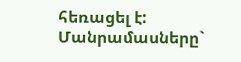հեռացել է:
Մանրամասները`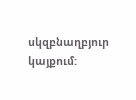սկզբնաղբյուր կայքում: